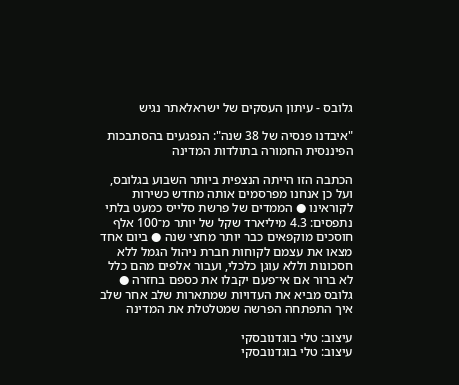גלובס - עיתון העסקים של ישראלאתר נגיש

"איבדנו פנסיה של 38 שנה": הנפגעים בהסתבכות הפיננסית החמורה בתולדות המדינה

הכתבה הזו הייתה הנצפית ביותר השבוע בגלובס, ועל כן אנחנו מפרסמים אותה מחדש כשירות לקוראינו ● הממדים של פרשת סלייס כמעט בלתי נתפסים: 4.3 מיליארד שקל של יותר מ־100 אלף חוסכים מוקפאים כבר יותר מחצי שנה ● ביום אחד מצאו את עצמם לקוחות חברת ניהול הגמל ללא חסכונות וללא עוגן כלכלי, ועבור אלפים מהם כלל לא ברור אם אי־פעם יקבלו את כספם בחזרה ● גלובס מביא את העדויות שמתארות שלב אחר שלב איך התפתחה הפרשה שמטלטלת את המדינה

עיצוב: טלי בוגדנובסקי
עיצוב: טלי בוגדנובסקי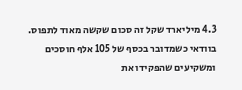4.3 מיליארד שקל זה סכום שקשה מאוד לתפוס. בוודאי כשמדובר בכסף של 105 אלף חוסכים ומשקיעים שהפקידו את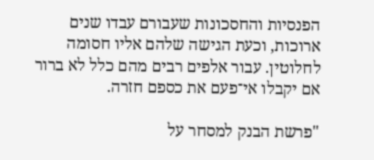הפנסיות והחסכונות שעבורם עבדו שנים ארוכות, וכעת הגישה שלהם אליו חסומה לחלוטין. עבור אלפים רבים מהם כלל לא ברור אם יקבלו אי־פעם את כספם חזרה.

"פרשת הבנק למסחר על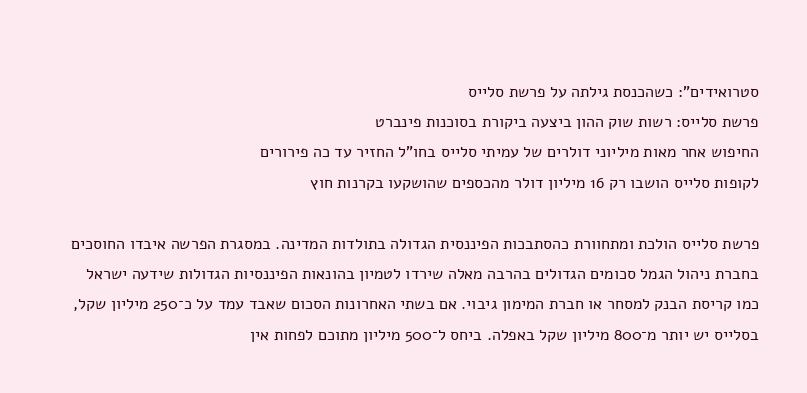סטרואידים": כשהכנסת גילתה על פרשת סלייס
פרשת סלייס: רשות שוק ההון ביצעה ביקורת בסוכנות פינברט
החיפוש אחר מאות מיליוני דולרים של עמיתי סלייס בחו"ל החזיר עד כה פירורים
לקופות סלייס הושבו רק 16 מיליון דולר מהכספים שהושקעו בקרנות חוץ

פרשת סלייס הולכת ומתחוורת כהסתבכות הפיננסית הגדולה בתולדות המדינה. במסגרת הפרשה איבדו החוסכים בחברת ניהול הגמל סכומים הגדולים בהרבה מאלה שירדו לטמיון בהונאות הפיננסיות הגדולות שידעה ישראל כמו קריסת הבנק למסחר או חברת המימון גיבוי. אם בשתי האחרונות הסכום שאבד עמד על כ־250 מיליון שקל, בסלייס יש יותר מ־800 מיליון שקל באפלה. ביחס ל־500 מיליון מתוכם לפחות אין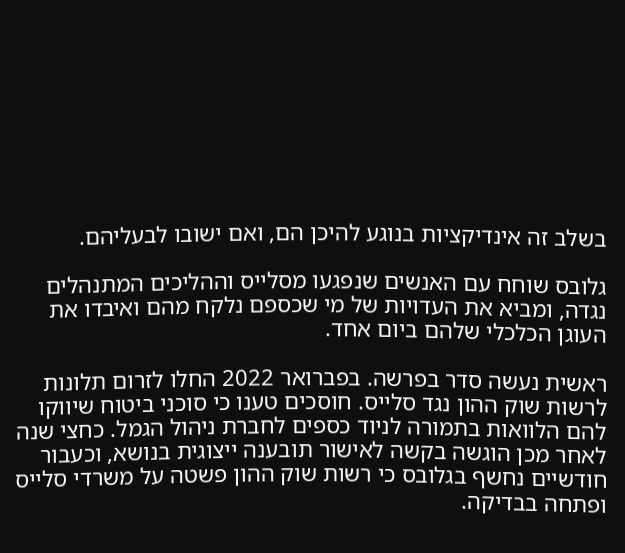בשלב זה אינדיקציות בנוגע להיכן הם, ואם ישובו לבעליהם.

גלובס שוחח עם האנשים שנפגעו מסלייס וההליכים המתנהלים נגדה, ומביא את העדויות של מי שכספם נלקח מהם ואיבדו את העוגן הכלכלי שלהם ביום אחד.

ראשית נעשה סדר בפרשה. בפברואר 2022 החלו לזרום תלונות לרשות שוק ההון נגד סלייס. חוסכים טענו כי סוכני ביטוח שיווקו להם הלוואות בתמורה לניוד כספים לחברת ניהול הגמל. כחצי שנה לאחר מכן הוגשה בקשה לאישור תובענה ייצוגית בנושא, וכעבור חודשיים נחשף בגלובס כי רשות שוק ההון פשטה על משרדי סלייס ופתחה בבדיקה.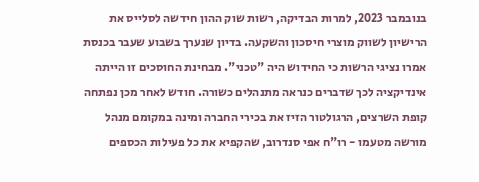בנובמבר 2023, למרות הבדיקה, רשות שוק ההון חידשה לסלייס את הרישיון לשווק מוצרי חיסכון והשקעה. בדיון שנערך בשבוע שעבר בכנסת אמרו נציגי הרשות כי החידוש היה "טכני". מבחינת החוסכים זו הייתה אינדיקציה לכך שדברים כנראה מתנהלים כשורה. חודש לאחר מכן נפתחה קופת השרצים, הרגולטור הזיז את בכירי החברה ומינה במקומם מנהל מורשה מטעמו - רו"ח אפי סנדרוב, שהקפיא את כל פעילות הכספים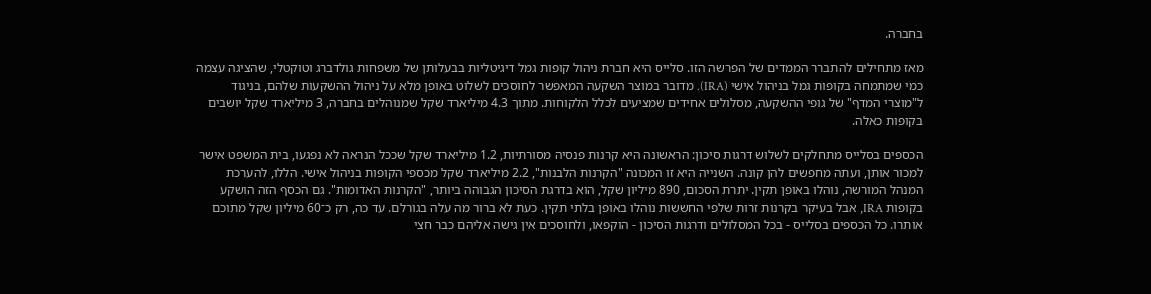בחברה.

מאז מתחילים להתברר הממדים של הפרשה הזו. סלייס היא חברת ניהול קופות גמל דיגיטליות בבעלותן של משפחות גולדברג וטוקטלי, שהציגה עצמה כמי שמתמחה בקופות גמל בניהול אישי (IRA). מדובר במוצר השקעה המאפשר לחוסכים לשלוט באופן מלא על ניהול ההשקעות שלהם, בניגוד ל"מוצרי המדף" של גופי ההשקעה, מסלולים אחידים שמציעים לכלל הלקוחות. מתוך 4.3 מיליארד שקל שמנוהלים בחברה, 3 מיליארד שקל יושבים בקופות כאלה.

הכספים בסלייס מתחלקים לשלוש דרגות סיכון: הראשונה היא קרנות פנסיה מסורתיות, 1.2 מיליארד שקל שככל הנראה לא נפגעו, בית המשפט אישר למכור אותן, ועתה מחפשים להן קונה. השנייה היא זו המכונה "הקרנות הלבנות", 2.2 מיליארד שקל מכספי הקופות בניהול אישי. הללו, להערכת המנהל המורשה, נוהלו באופן תקין. יתרת הסכום, 890 מיליון שקל, הוא בדרגת הסיכון הגבוהה ביותר, "הקרנות האדומות". גם הכסף הזה הושקע בקופות IRA, אבל בעיקר בקרנות זרות שלפי החששות נוהלו באופן בלתי תקין. כעת לא ברור מה עלה בגורלם. עד כה, רק כ־60 מיליון שקל מתוכם אותרו. כל הכספים בסלייס - בכל המסלולים ודרגות הסיכון - הוקפאו, ולחוסכים אין גישה אליהם כבר חצי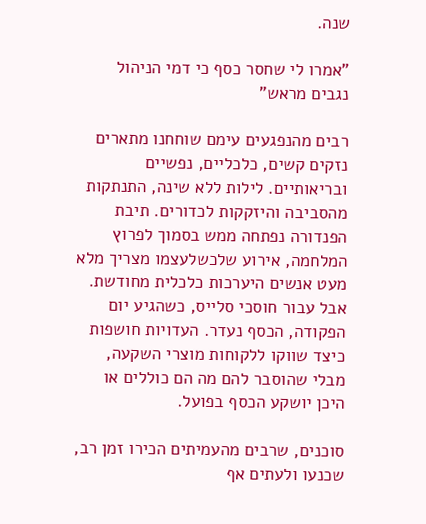שנה.

"אמרו לי שחסר כסף כי דמי הניהול נגבים מראש"

רבים מהנפגעים עימם שוחחנו מתארים נזקים קשים, כלכליים, נפשיים ובריאותיים. לילות ללא שינה, התנתקות מהסביבה והיזקקות לכדורים. תיבת הפנדורה נפתחה ממש בסמוך לפרוץ המלחמה, אירוע שלכשלעצמו מצריך מלא מעט אנשים היערכות כלכלית מחודשת. אבל עבור חוסכי סלייס, כשהגיע יום הפקודה, הכסף נעדר. העדויות חושפות כיצד שווקו ללקוחות מוצרי השקעה, מבלי שהוסבר להם מה הם כוללים או היכן יושקע הכסף בפועל.

סוכנים, שרבים מהעמיתים הכירו זמן רב, שכנעו ולעתים אף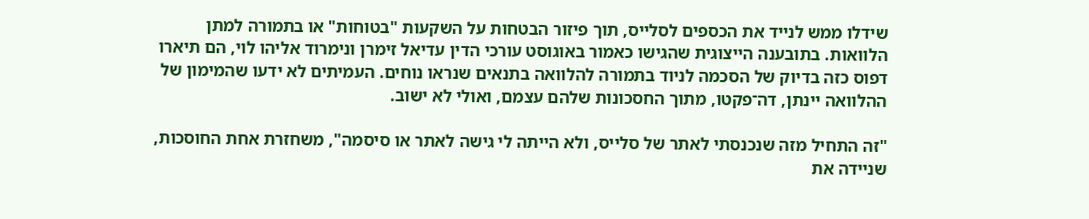שידלו ממש לנייד את הכספים לסלייס, תוך פיזור הבטחות על השקעות "בטוחות" או בתמורה למתן הלוואות. בתובענה הייצוגית שהגישו כאמור באוגוסט עורכי הדין עדיאל זימרן ונימרוד אליהו לוי, הם תיארו דפוס כזה בדיוק של הסכמה לניוד בתמורה להלוואה בתנאים שנראו נוחים. העמיתים לא ידעו שהמימון של ההלוואה יינתן, דה־פקטו, מתוך החסכונות שלהם עצמם, ואולי לא ישוב.

"זה התחיל מזה שנכנסתי לאתר של סלייס, ולא הייתה לי גישה לאתר או סיסמה", משחזרת אחת החוסכות, שניידה את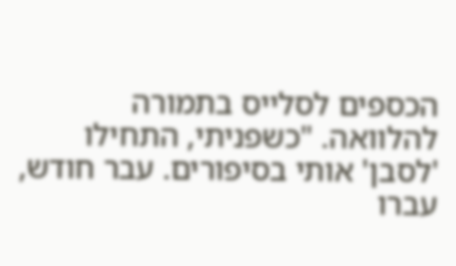הכספים לסלייס בתמורה להלוואה. "כשפניתי, התחילו 'לסבן' אותי בסיפורים. עבר חודש, עברו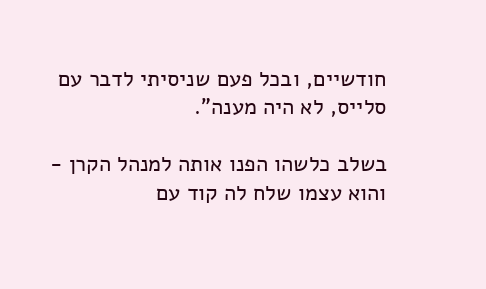חודשיים, ובכל פעם שניסיתי לדבר עם סלייס, לא היה מענה".

בשלב כלשהו הפנו אותה למנהל הקרן - והוא עצמו שלח לה קוד עם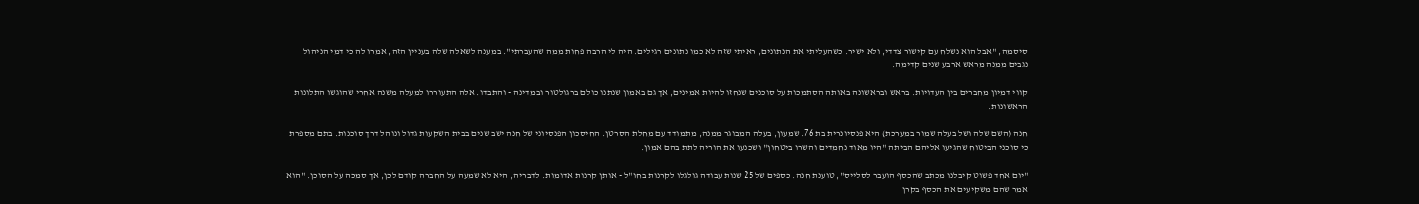סיסמה, "אבל הוא נשלח עם קישור צדדי, ולא ישיר. כשהעליתי את הנתונים, ראיתי שזה לא כמו נתונים רגילים. היה לי הרבה פחות ממה שהעברתי". במענה לשאלה שלה בעניין הזה, אמרו לה כי דמי הניהול נגבים ממנה מראש ארבע שנים קדימה.

קווי דמיון מחברים בין העדויות. בראש ובראשונה באותה הסתמכות על סוכנים שנחזו להיות אמינים, אך גם באמון שנתנו כולם ברגולטור ובמדינה - והתבדו. אלה התעוררו למעלה משנה אחרי שהוגשו התלונות הראשונות.

חנה (השם שלה ושל בעלה שמור במערכת) היא פנסיונרית בת 76. שמעון, בעלה המבוגר ממנה, מתמודד עם מחלת הסרטן. החיסכון הפנסיוני של חנה ישב שנים בבית השקעות גדול ונוהל דרך סוכנות. בתם מספרת כי סוכני הביטוח שהגיעו אליהם הביתה "היו מאוד נחמדים והשרו ביטחון" ושכנעו את הוריה לתת בהם אמון.

"יום אחד פשוט קיבלנו מכתב שהכסף הועבר לסלייס", טוענת חנה. כספים של 25 שנות עבודה גולגלו לקרנות בחו"ל - אותן קרנות אדומות. לדבריה, היא לא שמעה על החברה קודם לכן, אך סמכה על הסוכן. "הוא אמר שהם משקיעים את הכסף בקרן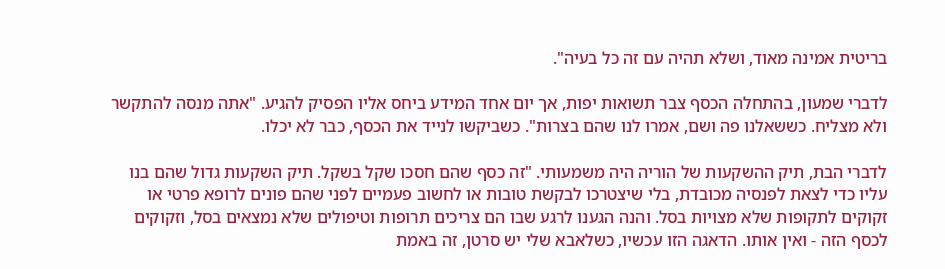בריטית אמינה מאוד, ושלא תהיה עם זה כל בעיה".

לדברי שמעון, בהתחלה הכסף צבר תשואות יפות, אך יום אחד המידע ביחס אליו הפסיק להגיע. "אתה מנסה להתקשר ולא מצליח. כששאלנו פה ושם, אמרו לנו שהם בצרות". כשביקשו לנייד את הכסף, כבר לא יכלו.

לדברי הבת, תיק ההשקעות של הוריה היה משמעותי. "זה כסף שהם חסכו שקל בשקל. תיק השקעות גדול שהם בנו עליו כדי לצאת לפנסיה מכובדת, בלי שיצטרכו לבקשת טובות או לחשוב פעמיים לפני שהם פונים לרופא פרטי או זקוקים לתקופות שלא מצויות בסל. והנה הגענו לרגע שבו הם צריכים תרופות וטיפולים שלא נמצאים בסל, וזקוקים לכסף הזה - ואין אותו. הדאגה הזו עכשיו, כשלאבא שלי יש סרטן, זה באמת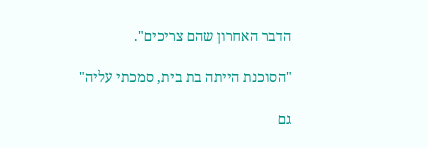הדבר האחרון שהם צריכים".

"הסוכנת הייתה בת בית, סמכתי עליה"

גם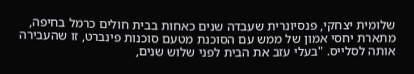שלומית יצחקי, פנסיונרית שעבדה שנים כאחות בבית חולים כרמל בחיפה, מתארת יחסי אמון של ממש עם הסוכנת מטעם סוכנות פינברט, זו שהעבירה אותה לסלייס. "בעלי עזב את הבית לפני שלוש שנים,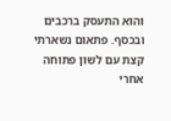והוא התעסק ברכבים ובכסף. פתאום נשארתי קצת עם לשון פתוחה אחרי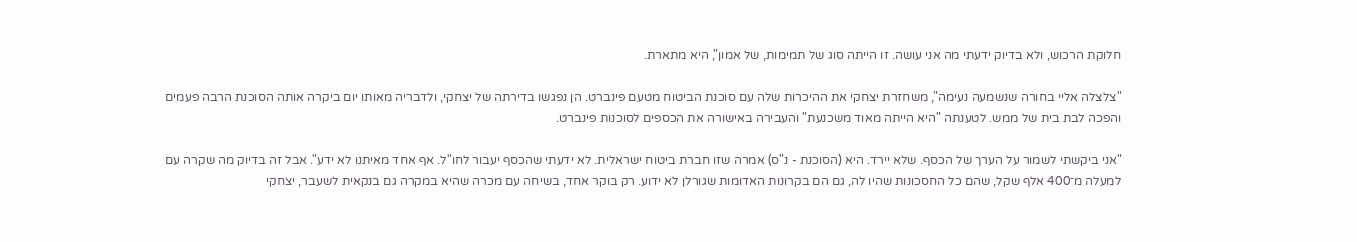חלוקת הרכוש, ולא בדיוק ידעתי מה אני עושה. זו הייתה סוג של תמימות, של אמון", היא מתארת.

"צלצלה אליי בחורה שנשמעה נעימה", משחזרת יצחקי את ההיכרות שלה עם סוכנת הביטוח מטעם פינברט. הן נפגשו בדירתה של יצחקי, ולדבריה מאותו יום ביקרה אותה הסוכנת הרבה פעמים והפכה לבת בית של ממש. לטענתה "היא הייתה מאוד משכנעת" והעבירה באישורה את הכספים לסוכנות פינברט.

"אני ביקשתי לשמור על הערך של הכסף. שלא יירד. היא (הסוכנת - נ"ס) אמרה שזו חברת ביטוח ישראלית. לא ידעתי שהכסף יעבור לחו"ל. אף אחד מאיתנו לא ידע". אבל זה בדיוק מה שקרה עם למעלה מ־400 אלף שקל, שהם כל החסכונות שהיו לה, גם הם בקרונות האדומות שגורלן לא ידוע. רק בוקר אחד, בשיחה עם מכרה שהיא במקרה גם בנקאית לשעבר, יצחקי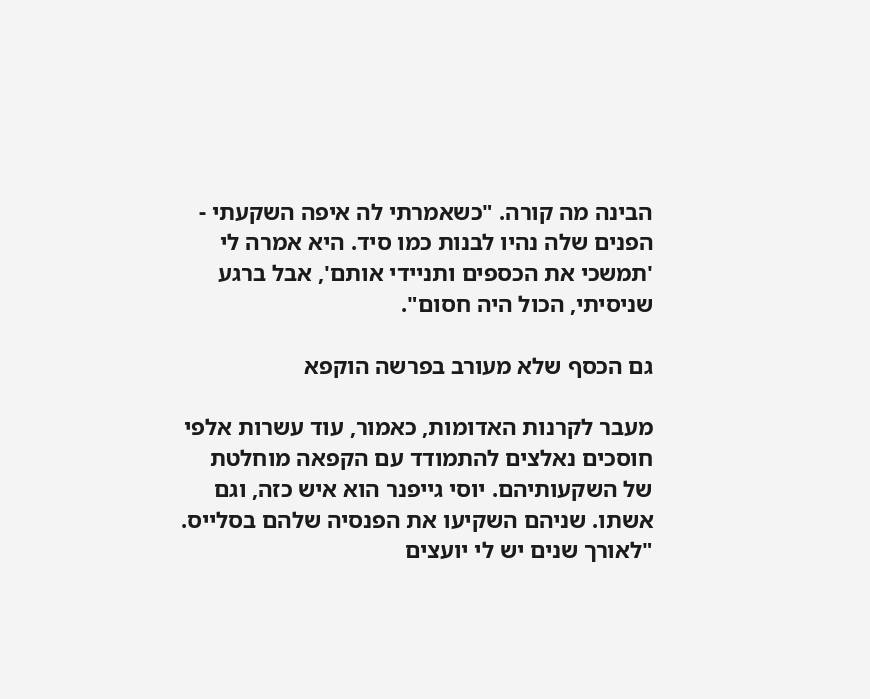הבינה מה קורה. "כשאמרתי לה איפה השקעתי - הפנים שלה נהיו לבנות כמו סיד. היא אמרה לי 'תמשכי את הכספים ותניידי אותם', אבל ברגע שניסיתי, הכול היה חסום".

גם הכסף שלא מעורב בפרשה הוקפא

מעבר לקרנות האדומות, כאמור, עוד עשרות אלפי חוסכים נאלצים להתמודד עם הקפאה מוחלטת של השקעותיהם. יוסי גייפנר הוא איש כזה, וגם אשתו. שניהם השקיעו את הפנסיה שלהם בסלייס. "לאורך שנים יש לי יועצים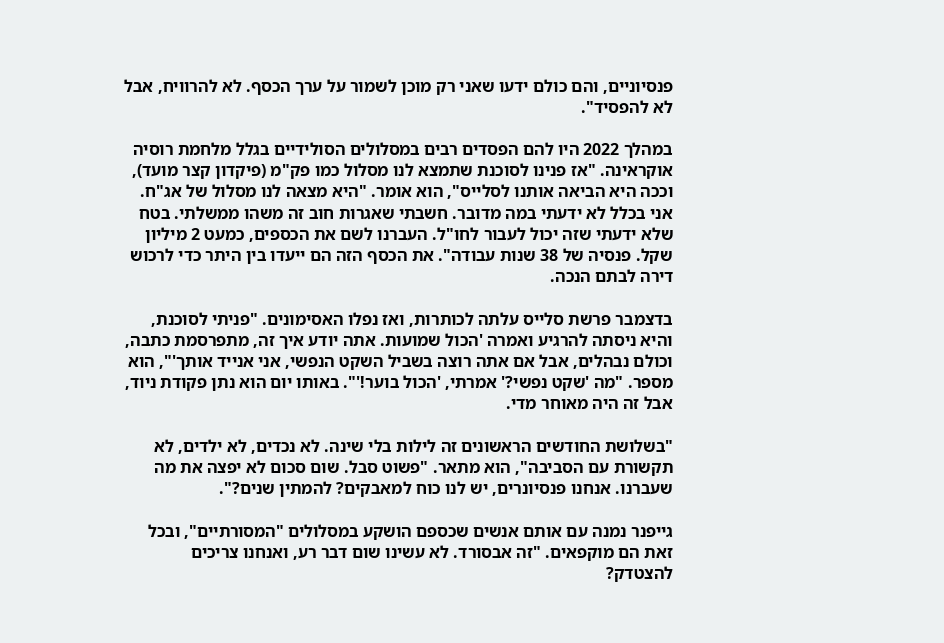פנסיוניים, והם כולם ידעו שאני רק מוכן לשמור על ערך הכסף. לא להרוויח, אבל לא להפסיד".

במהלך 2022 היו להם הפסדים רבים במסלולים הסולידיים בגלל מלחמת רוסיה אוקראינה. "אז פנינו לסוכנת שתמצא לנו מסלול כמו פק"מ (פיקדון קצר מועד), וככה היא הביאה אותנו לסלייס", הוא אומר. "היא מצאה לנו מסלול של אג"ח. אני בכלל לא ידעתי במה מדובר. חשבתי שאגרות חוב זה משהו ממשלתי. בטח שלא ידעתי שזה יכול לעבור לחו"ל. העברנו לשם את הכספים, כמעט 2 מיליון שקל. פנסיה של 38 שנות עבודה". את הכסף הזה הם ייעדו בין היתר כדי לרכוש דירה לבתם הנכה.

בדצמבר פרשת סלייס עלתה לכותרות, ואז נפלו האסימונים. "פניתי לסוכנת, והיא ניסתה להרגיע ואמרה 'הכול שמועות. אתה יודע איך זה, מתפרסמת כתבה, וכולם נבהלים, אבל אם אתה רוצה בשביל השקט הנפשי, אני אנייד אותך'", הוא מספר. "מה 'שקט נפשי?' אמרתי, 'הכול בוער!'". באותו יום הוא נתן פקודת ניוד, אבל זה היה מאוחר מדי.

"בשלושת החודשים הראשונים זה לילות בלי שינה. לא נכדים, לא ילדים, לא תקשורת עם הסביבה", הוא מתאר. "פשוט סבל. שום סכום לא יפצה את מה שעברנו. אנחנו פנסיונרים, יש לנו כוח למאבקים? להמתין שנים?".

גייפנר נמנה עם אותם אנשים שכספם הושקע במסלולים "המסורתיים", ובכל זאת הם מוקפאים. "זה אבסורד. לא עשינו שום דבר רע, ואנחנו צריכים להצטדק?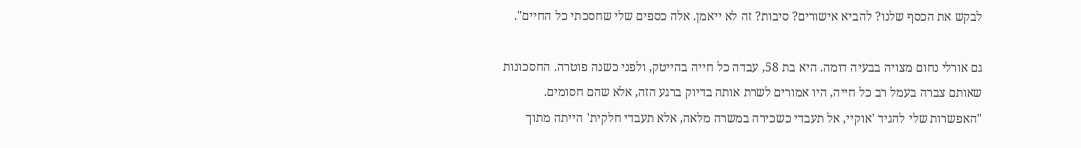לבקש את הכסף שלנו? להביא אישורים? סיבות? זה לא ייאמן. אלה כספים שלי שחסכתי כל החיים".

גם אורלי נחום מצויה בבעיה דומה. היא בת 58, עבדה כל חייה בהייטק, ולפני כשנה פוטרה. החסכונות שאותם צברה בעמל רב כל חייה, היו אמורים לשרת אותה בדיוק ברגע הזה, אלא שהם חסומים. "האפשרות שלי להגיד 'אוקיי, אל תעבדי כשכירה במשרה מלאה, אלא תעבדי חלקית' הייתה מתוך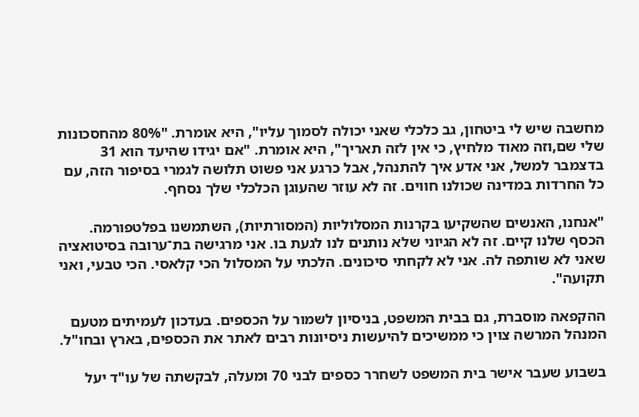מחשבה שיש לי ביטחון, גב כלכלי שאני יכולה לסמוך עליו", היא אומרת. "80% מהחסכונות שלי שם,וזה מאוד מלחיץ, כי אין לזה תאריך", היא אומרת. "אם יגידו שהיעד הוא 31 בדצמבר למשל, אני אדע איך להתנהל, אבל כרגע אני פשוט תלושה לגמרי בסיפור הזה, עם כל החרדות במדינה שכולנו חווים. זה לא עוזר שהעוגן הכלכלי שלך נסחף.

"אנחנו, האנשים שהשקיעו בקרנות המסלוליות (המסורתיות), השתמשנו בפלטפורמה. הכסף שלנו קיים. זה לא הגיוני שלא נותנים לנו לגעת בו. אני מרגישה בת־ערובה בסיטואציה שאני לא שותפה לה. אני לא לקחתי סיכונים. הלכתי על המסלול הכי קלאסי. הכי טבעי, ואני תקועה".

ההקפאה מוסברת, גם בבית המשפט, בניסיון לשמור על הכספים. בעדכון לעמיתים מטעם המנהל המרשה צוין כי ממשיכים להיעשות ניסיונות רבים לאתר את הכספים, בארץ ובחו"ל.

בשבוע שעבר אישר בית המשפט לשחרר כספים לבני 70 ומעלה, לבקשתה של עו"ד יעל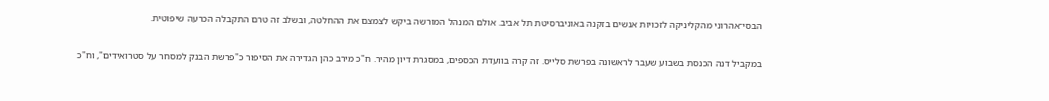הבסי־אהרוני מהקליניקה לזכויות אנשים בזקנה באוניברסיטת תל אביב. אולם המנהל המורשה ביקש לצמצם את ההחלטה, ובשלב זה טרם התקבלה הכרעה שיפוטית.

במקביל דנה הכנסת בשבוע שעבר לראשונה בפרשת סלייס. זה קרה בוועדת הכספים, במסגרת דיון מהיר. ח"כ מירב כהן הגדירה את הסיפור כ"פרשת הבנק למסחר על סטרואידים", וח"כ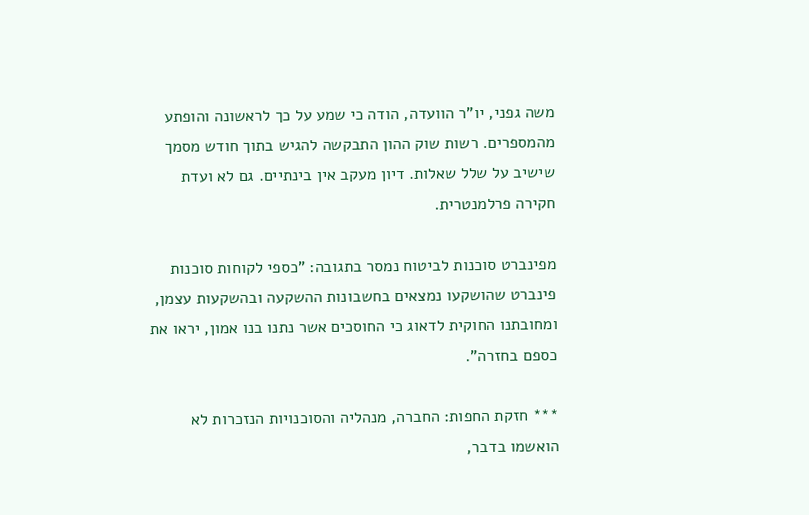משה גפני, יו"ר הוועדה, הודה כי שמע על כך לראשונה והופתע מהמספרים. רשות שוק ההון התבקשה להגיש בתוך חודש מסמך שישיב על שלל שאלות. דיון מעקב אין בינתיים. גם לא ועדת חקירה פרלמנטרית.

מפינברט סוכנות לביטוח נמסר בתגובה: "כספי לקוחות סוכנות פינברט שהושקעו נמצאים בחשבונות ההשקעה ובהשקעות עצמן, ומחובתנו החוקית לדאוג כי החוסכים אשר נתנו בנו אמון, יראו את כספם בחזרה".

*** חזקת החפות: החברה, מנהליה והסוכנויות הנזכרות לא הואשמו בדבר,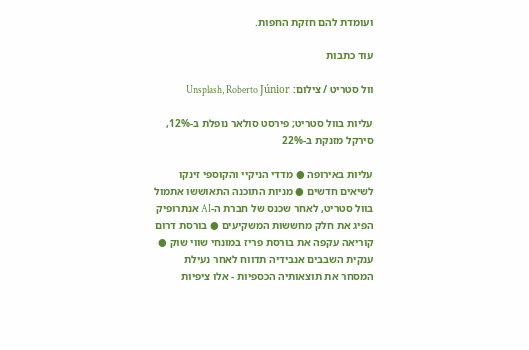ועומדת להם חזקת החפות.

עוד כתבות

וול סטריט / צילום: Unsplash, Roberto Júnior

עליות בוול סטריט; פירסט סולאר נופלת ב-12%, סירקל מזנקת ב-22%

עליות באירופה ● מדדי הניקיי והקוספי זינקו לשיאים חדשים ● מניות התוכנה התאוששו אתמול בוול סטריט, לאחר שכנס של חברת ה-AI אנתרופיק הפיג את חלק מחששות המשקיעים ● בורסת דרום קוריאה עקפה את בורסת פריז במונחי שווי שוק ● ענקית השבבים אנבידיה תדווח לאחר נעילת המסחר את תוצאותיה הכספיות - אלו ציפיות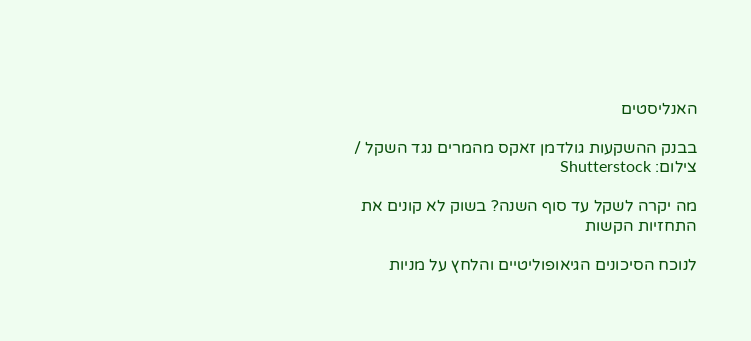האנליסטים

בבנק ההשקעות גולדמן זאקס מהמרים נגד השקל / צילום: Shutterstock

מה יקרה לשקל עד סוף השנה? בשוק לא קונים את התחזיות הקשות

לנוכח הסיכונים הגיאופוליטיים והלחץ על מניות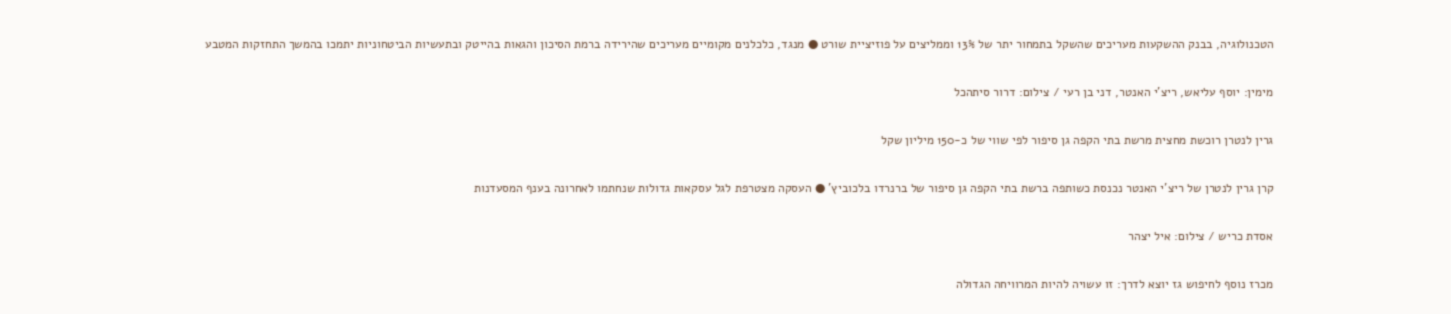הטכנולוגיה, בבנק ההשקעות מעריכים שהשקל בתמחור יתר של 13% וממליצים על פוזיציית שורט ● מנגד, כלכלנים מקומיים מעריכים שהירידה ברמת הסיכון והגאות בהייטק ובתעשיות הביטחוניות יתמכו בהמשך התחזקות המטבע

מימין: יוסף עליאש, ריצ'י האנטר, דני בן רעי / צילום: דרור סיתהכל

גרין לנטרן רוכשת מחצית מרשת בתי הקפה גן סיפור לפי שווי של כ-150 מיליון שקל

קרן גרין לנטרן של ריצ'י האנטר נכנסת כשותפה ברשת בתי הקפה גן סיפור של ברנרדו בלכוביץ' ● העסקה מצטרפת לגל עסקאות גדולות שנחתמו לאחרונה בענף המסעדנות

אסדת כריש / צילום: איל יצהר

מכרז נוסף לחיפוש גז יוצא לדרך: זו עשויה להיות המרוויחה הגדולה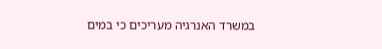במשרד האנרגיה מעריכים כי במים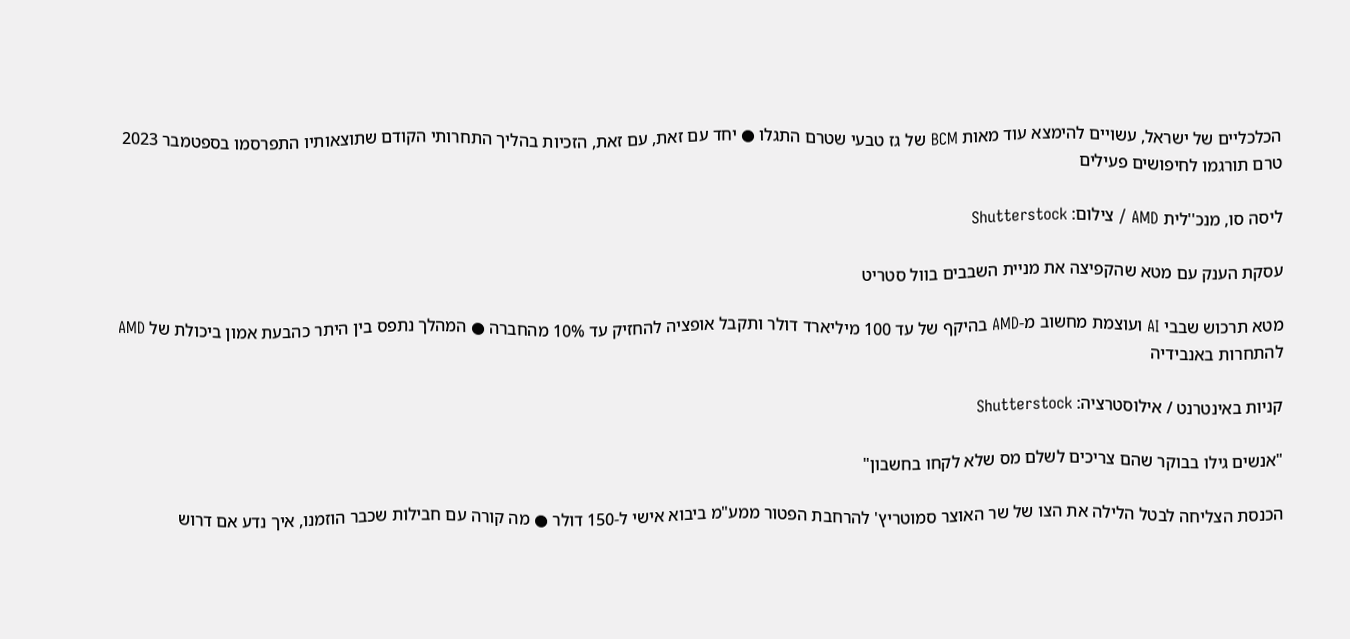הכלכליים של ישראל, עשויים להימצא עוד מאות BCM של גז טבעי שטרם התגלו ● יחד עם זאת, עם זאת, הזכיות בהליך התחרותי הקודם שתוצאותיו התפרסמו בספטמבר 2023 טרם תורגמו לחיפושים פעילים

ליסה סו, מנכ''לית AMD / צילום: Shutterstock

עסקת הענק עם מטא שהקפיצה את מניית השבבים בוול סטריט

מטא תרכוש שבבי AI ועוצמת מחשוב מ-AMD בהיקף של עד 100 מיליארד דולר ותקבל אופציה להחזיק עד 10% מהחברה ● המהלך נתפס בין היתר כהבעת אמון ביכולת של AMD להתחרות באנבידיה

קניות באינטרנט / אילוסטרציה: Shutterstock

"אנשים גילו בבוקר שהם צריכים לשלם מס שלא לקחו בחשבון"

הכנסת הצליחה לבטל הלילה את הצו של שר האוצר סמוטריץ' להרחבת הפטור ממע"מ ביבוא אישי ל-150 דולר ● מה קורה עם חבילות שכבר הוזמנו, איך נדע אם דרוש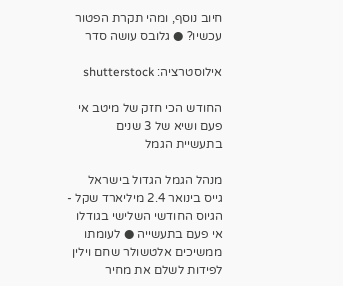חיוב נוסף, ומהי תקרת הפטור עכשיו? ● גלובס עושה סדר

אילוסטרציה: shutterstock

החודש הכי חזק של מיטב אי פעם ושיא של 3 שנים בתעשיית הגמל

מנהל הגמל הגדול בישראל גייס בינואר 2.4 מיליארד שקל - הגיוס החודשי השלישי בגודלו אי פעם בתעשייה ● לעומתו ממשיכים אלטשולר שחם וילין לפידות לשלם את מחיר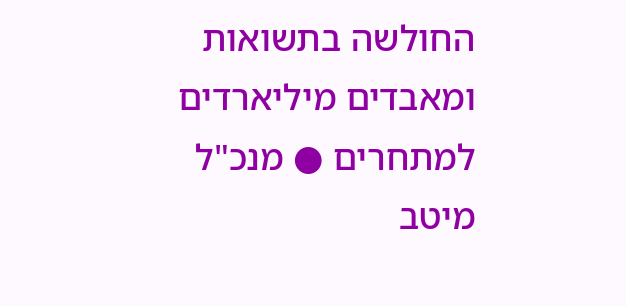החולשה בתשואות ומאבדים מיליארדים למתחרים ● מנכ"ל מיטב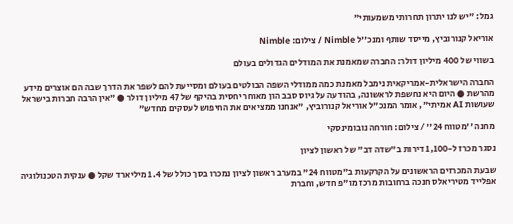גמל: "יש לנו יתרון תחרותי משמעותי"

אוריאל קנורוביץ, מייסד שותף ומנכ''ל Nimble / צילום: Nimble

בשווי של 400 מיליון דולר: החברה שמאמנת את המודלים הגדולים בעולם

החברה הישראלית-אמריקאית נימבל מאמנת כמה ממודלי השפה הבולטים בעולם ומסייעת להם לשפר את הדרך שבה הם אוצרים מידע מהרשת ● היום היא נחשפת לראשונה, בהודעה על גיוס סבב הון מאוחר יחסית בהיקף של 47 מיליון דולר ● "אין הרבה חברות בישראל שעושות AI אמיתי", אומר המנכ"ל אוריאל קנורוביץ, "אנחנו ממציאים את החיפוש לעסקים מחדש"

מחנה ''מטווח 24'' / צילום: חורחה נובומינסקי

נסגר מכרז ל-1,100 דירות ב"שדה דב" של ראשון לציון

שבעת המכרזים הראשונים על הקרקעות ב"מטווח 24" במערב ראשון לציון נמכרו בסך כולל של 1.4 מיליארד שקל ● ענקית הטכנולוגיה אפלייד מטיריאלס חנכה ברחובות מרכז מו"פ חדש, וחברת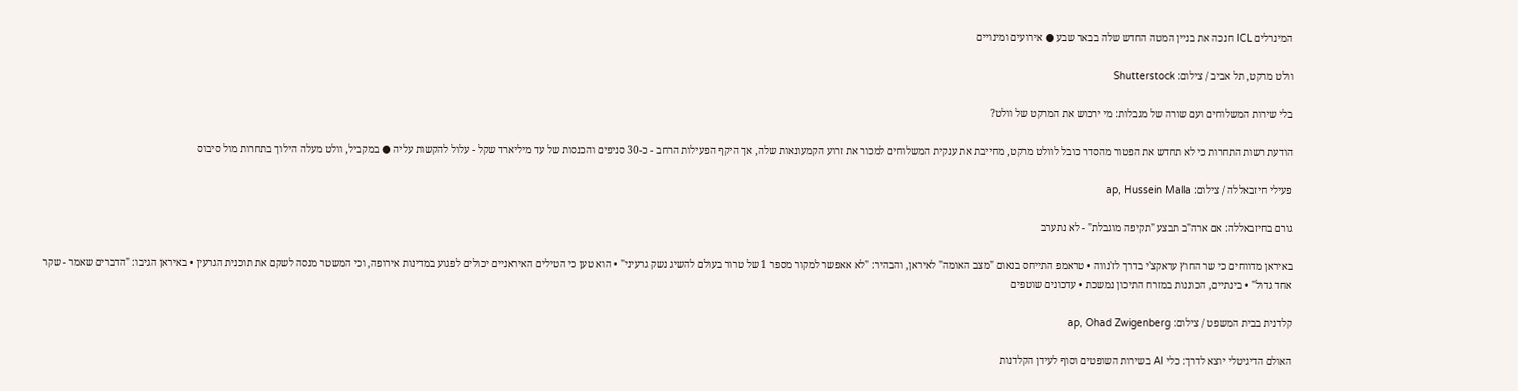המינרלים ICL חנכה את בניין המטה החדש שלה בבאר שבע ● אירועים ומינויים

וולט מרקט, תל אביב / צילום: Shutterstock

בלי שירות המשלוחים ועם שורה של מגבלות: מי ירכוש את המרקט של וולט?

הודעת רשות התחרות כי לא תחדש את הפטור מהסדר כובל לוולט מרקט, מחייבת את ענקית המשלוחים למכור את זרוע הקמעונאות שלה, אך היקף הפעילות הרחב - כ-30 סניפים והכנסות של עד מיליארד שקל - עלול להקשות עליה ● במקביל, וולט מעלה הילוך בתחרות מול סיבוס

פעילי חיזבאללה / צילום: ap, Hussein Malla

גורם בחיזבאללה: אם ארה"ב תבצע "תקיפה מוגבלת" - לא נתערב

באיראן מדווחים כי שר החוץ עראקצ'י בדרך לז'נווה • טראמפ התייחס בנאום "מצב האומה" לאיראן, והבהיר: "לא אאפשר למקור מספר 1 של טרור בעולם להשיג נשק גרעיני" • הוא טען כי הטילים האיראניים יכולים לפגוע במדינות אירופה, וכי המשטר מנסה לשקם את תוכנית הגרעין • באיראן הגיבו: "הדברים שאמר - שקר אחד גדול" • בינתיים, הכוננות במזרח התיכון נמשכת • עדכונים שוטפים

קלדנית בבית המשפט / צילום: ap, Ohad Zwigenberg

האולם הדיגיטלי יוצא לדרך: כלי AI בשירות השופטים וסוף לעידן הקלדנות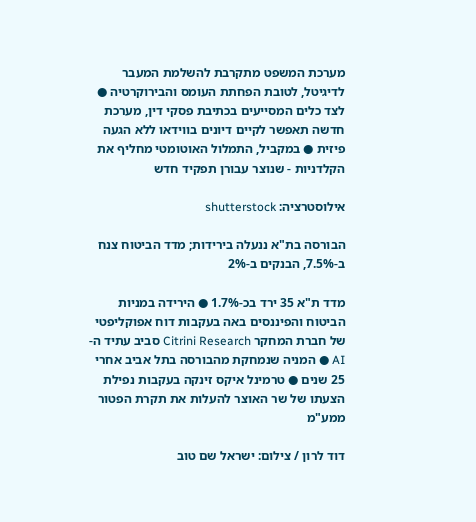מערכת המשפט מתקרבת להשלמת המעבר לדיגיטל, לטובת הפחתת העומס והבירוקרטיה ● לצד כלים המסייעים בכתיבת פסקי דין, מערכת חדשה תאפשר לקיים דיונים בווידאו ללא הגעה פיזית ● במקביל, התמלול האוטומטי מחליף את הקלדניות - שנוצר עבורן תפקיד חדש

אילוסטרציה: shutterstock

הבורסה בת"א ננעלה בירידות; מדד הביטוח צנח ב-7.5%, הבנקים ב-2%

מדד ת"א 35 ירד בכ-1.7% ● הירידה במניות הביטוח והפיננסים באה בעקבות דוח אפוקליפטי של חברת המחקר Citrini Research סביב עתיד ה-AI ● המניה שנמחקת מהבורסה בתל אביב אחרי 25 שנים ● טרמינל איקס זינקה בעקבות נפילת הצעתו של שר האוצר להעלות את תקרת הפטור ממע"מ

דוד לרון / צילום: ישראל שם טוב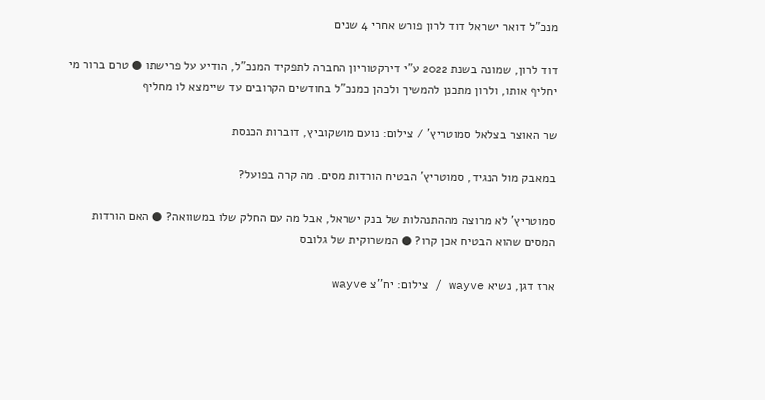מנכ"ל דואר ישראל דוד לרון פורש אחרי 4 שנים

דוד לרון, שמונה בשנת 2022 ע"י דירקטוריון החברה לתפקיד המנכ"ל, הודיע על פרישתו ● טרם ברור מי יחליף אותו, ולרון מתכנן להמשיך ולכהן כמנכ"ל בחודשים הקרובים עד שיימצא לו מחליף

שר האוצר בצלאל סמוטריץ' / צילום: נועם מושקוביץ, דוברות הכנסת

במאבק מול הנגיד, סמוטריץ' הבטיח הורדות מסים. מה קרה בפועל?

סמוטריץ' לא מרוצה מההתנהלות של בנק ישראל, אבל מה עם החלק שלו במשוואה? ● האם הורדות המסים שהוא הבטיח אכן קרו? ● המשרוקית של גלובס

ארז דגן, נשיא wayve / צילום: יח''צ wayve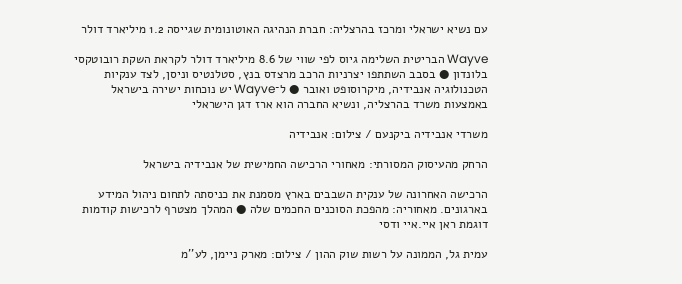עם נשיא ישראלי ומרכז בהרצליה: חברת הנהיגה האוטונומית שגייסה 1.2 מיליארד דולר

Wayve הבריטית השלימה גיוס לפי שווי של 8.6 מיליארד דולר לקראת השקת רובוטקסי בלונדון ● בסבב השתתפו יצרניות הרכב מרצדס בנץ, סטלנטיס וניסן, לצד ענקיות הטכנולוגיה אנבידיה, מיקרוסופט ואובר ● ל־Wayve יש נוכחות ישירה בישראל באמצעות משרד בהרצליה, ונשיא החברה הוא ארז דגן הישראלי

משרדי אנבידיה ביקנעם / צילום: אנבידיה

הרחק מהעיסוק המסורתי: מאחורי הרכישה החמישית של אנבידיה בישראל

הרכישה האחרונה של ענקית השבבים בארץ מסמנת את כניסתה לתחום ניהול המידע בארגונים. מאחוריה: מהפכת הסוכנים החכמים שלה ● המהלך מצטרף לרכישות קודמות דוגמת ראן איי.איי ודסי

עמית גל, הממונה על רשות שוק ההון / צילום: מארק ניימן, לע''מ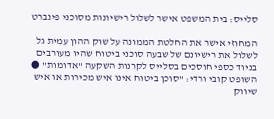סלייס: בית המשפט אישר לשלול רישיונות מסוכני פינברט

המחוזי אישר את החלטת הממונה על שוק ההון עמית גל לשלול את רישיונם של שבעה סוכני ביטוח שהיו מעורבים בניוד כספי חוסכים בסלייס לקרנות השקעה "אדומות" ● השופט קובי ורדי: "סוכן ביטוח אינו איש מכירות או איש שיווק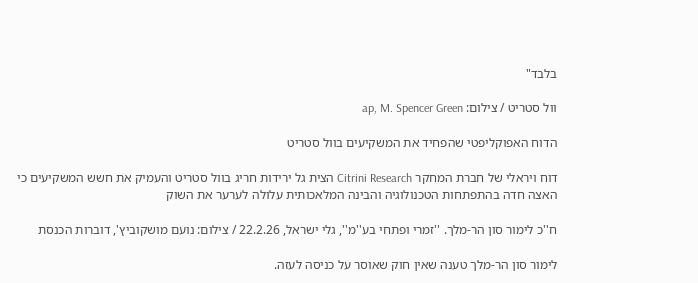בלבד"

וול סטריט / צילום: ap, M. Spencer Green

הדוח האפוקליפטי שהפחיד את המשקיעים בוול סטריט

דוח ויראלי של חברת המחקר Citrini Research הצית גל ירידות חריג בוול סטריט והעמיק את חשש המשקיעים כי האצה חדה בהתפתחות הטכנולוגיה והבינה המלאכותית עלולה לערער את השוק

ח''כ לימור סון הר-מלך. ''זמרי ופתחי בע''מ'', גלי ישראל, 22.2.26 / צילום: נועם מושקוביץ', דוברות הכנסת

לימור סון הר-מלך טענה שאין חוק שאוסר על כניסה לעזה.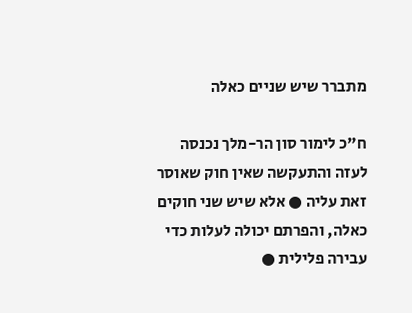מתברר שיש שניים כאלה

ח"כ לימור סון הר-מלך נכנסה לעזה והתעקשה שאין חוק שאוסר זאת עליה ● אלא שיש שני חוקים כאלה, והפרתם יכולה לעלות כדי עבירה פלילית ●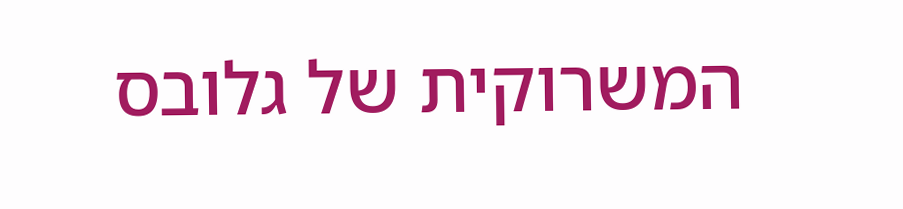המשרוקית של גלובס